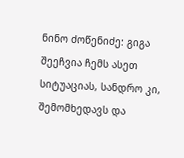ნინო ძოწენიძე: გიგა შეეჩვია ჩემს ასეთ სიტუაციას, სანდრო კი, შემომხედავს და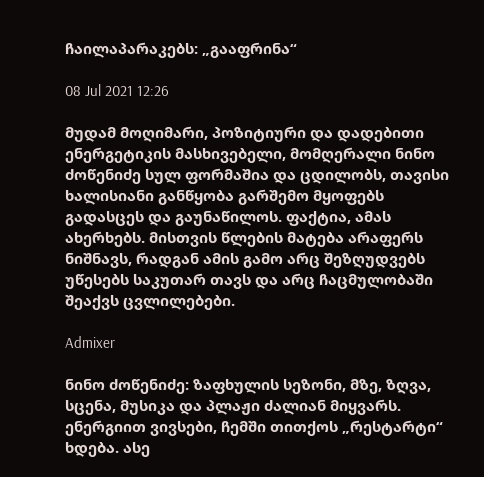ჩაილაპარაკებს: „გააფრინა“

08 Jul 2021 12:26

მუდამ მოღიმარი, პოზიტიური და დადებითი ენერგეტიკის მასხივებელი, მომღერალი ნინო ძოწენიძე სულ ფორმაშია და ცდილობს, თავისი ხალისიანი განწყობა გარშემო მყოფებს გადასცეს და გაუნაწილოს. ფაქტია, ამას ახერხებს. მისთვის წლების მატება არაფერს ნიშნავს, რადგან ამის გამო არც შეზღუდვებს უწესებს საკუთარ თავს და არც ჩაცმულობაში შეაქვს ცვლილებები.

Admixer

ნინო ძოწენიძე: ზაფხულის სეზონი, მზე, ზღვა, სცენა, მუსიკა და პლაჟი ძალიან მიყვარს. ენერგიით ვივსები, ჩემში თითქოს „რესტარტი“ ხდება. ასე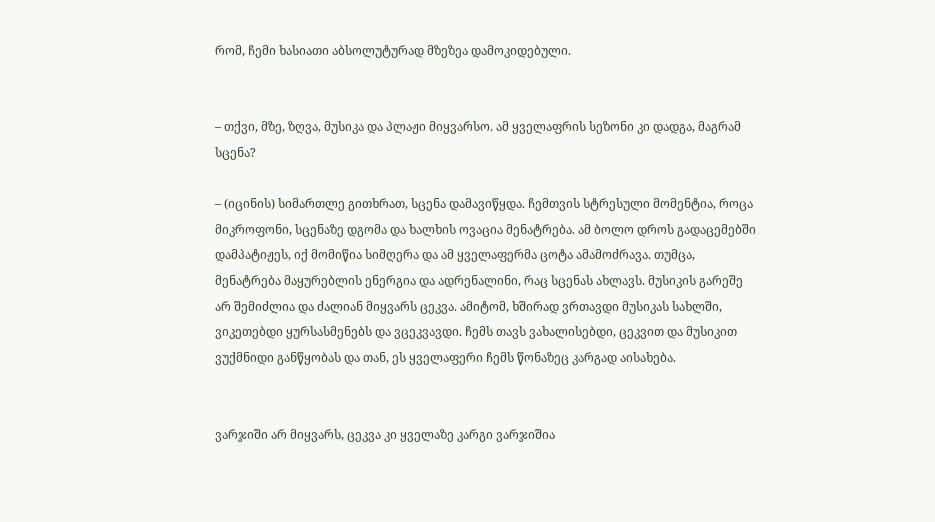რომ, ჩემი ხასიათი აბსოლუტურად მზეზეა დამოკიდებული.


– თქვი, მზე, ზღვა, მუსიკა და პლაჟი მიყვარსო. ამ ყველაფრის სეზონი კი დადგა, მაგრამ სცენა?

– (იცინის) სიმართლე გითხრათ, სცენა დამავიწყდა. ჩემთვის სტრესული მომენტია, როცა მიკროფონი, სცენაზე დგომა და ხალხის ოვაცია მენატრება. ამ ბოლო დროს გადაცემებში დამპატიჟეს, იქ მომიწია სიმღერა და ამ ყველაფერმა ცოტა ამამოძრავა. თუმცა, მენატრება მაყურებლის ენერგია და ადრენალინი, რაც სცენას ახლავს. მუსიკის გარეშე არ შემიძლია და ძალიან მიყვარს ცეკვა. ამიტომ, ხშირად ვრთავდი მუსიკას სახლში, ვიკეთებდი ყურსასმენებს და ვცეკვავდი. ჩემს თავს ვახალისებდი, ცეკვით და მუსიკით ვუქმნიდი განწყობას და თან, ეს ყველაფერი ჩემს წონაზეც კარგად აისახება.


ვარჯიში არ მიყვარს, ცეკვა კი ყველაზე კარგი ვარჯიშია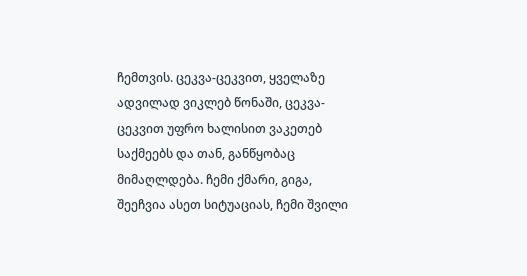ჩემთვის. ცეკვა-ცეკვით, ყველაზე ადვილად ვიკლებ წონაში, ცეკვა-ცეკვით უფრო ხალისით ვაკეთებ საქმეებს და თან, განწყობაც მიმაღლდება. ჩემი ქმარი, გიგა, შეეჩვია ასეთ სიტუაციას, ჩემი შვილი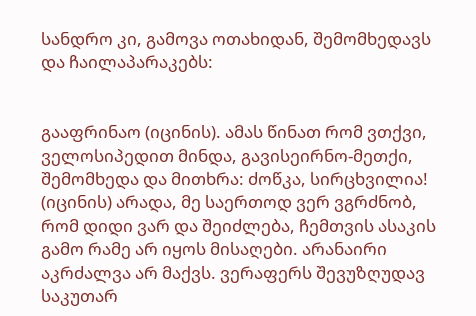სანდრო კი, გამოვა ოთახიდან, შემომხედავს და ჩაილაპარაკებს:


გააფრინაო (იცინის). ამას წინათ რომ ვთქვი, ველოსიპედით მინდა, გავისეირნო-მეთქი, შემომხედა და მითხრა: ძოწკა, სირცხვილია! (იცინის) არადა, მე საერთოდ ვერ ვგრძნობ, რომ დიდი ვარ და შეიძლება, ჩემთვის ასაკის გამო რამე არ იყოს მისაღები. არანაირი აკრძალვა არ მაქვს. ვერაფერს შევუზღუდავ საკუთარ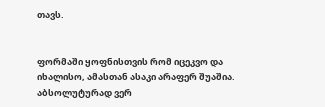თავს.


ფორმაში ყოფნისთვის რომ იცეკვო და იხალისო, ამასთან ასაკი არაფერ შუაშია. აბსოლუტურად ვერ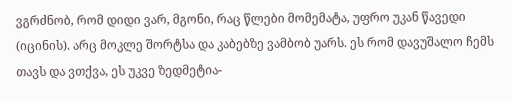ვგრძნობ, რომ დიდი ვარ, მგონი, რაც წლები მომემატა, უფრო უკან წავედი (იცინის). არც მოკლე შორტსა და კაბებზე ვამბობ უარს. ეს რომ დავუშალო ჩემს თავს და ვთქვა, ეს უკვე ზედმეტია-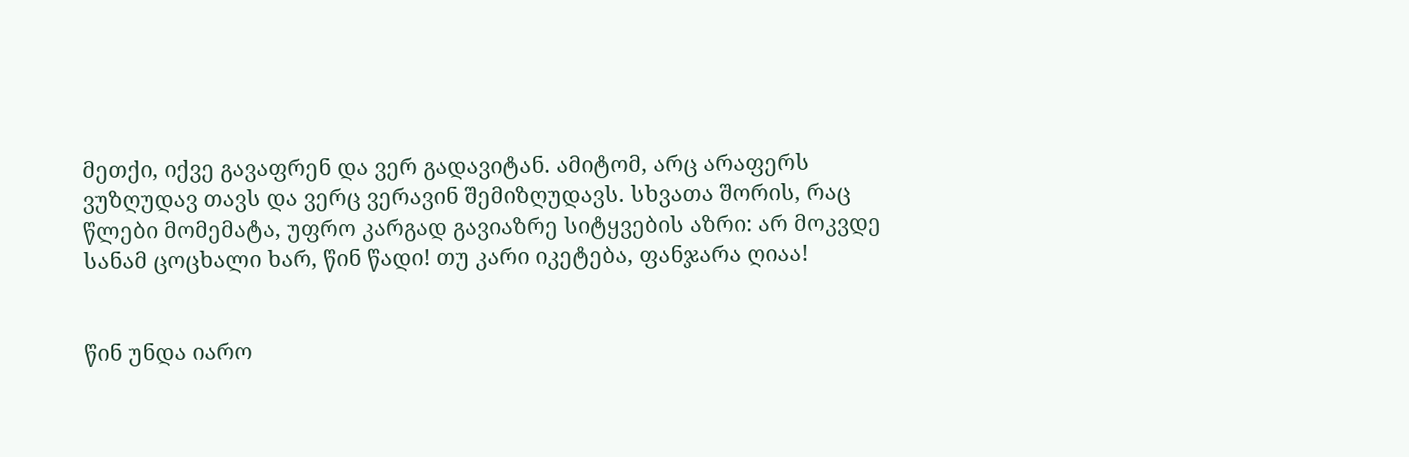მეთქი, იქვე გავაფრენ და ვერ გადავიტან. ამიტომ, არც არაფერს ვუზღუდავ თავს და ვერც ვერავინ შემიზღუდავს. სხვათა შორის, რაც წლები მომემატა, უფრო კარგად გავიაზრე სიტყვების აზრი: არ მოკვდე სანამ ცოცხალი ხარ, წინ წადი! თუ კარი იკეტება, ფანჯარა ღიაა!


წინ უნდა იარო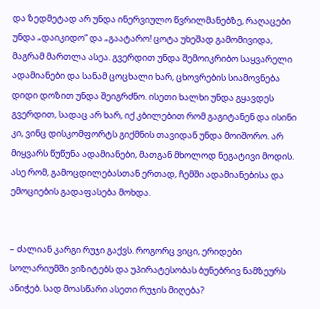და ზედმეტად არ უნდა ინერვიულო წვრილმანებზე, რაღაცები უნდა „დაიკიდო“ და „გაატარო! ცოტა უხეშად გამომივიდა, მაგრამ მართლა ასეა. გვერდით უნდა შემოიკრიბო საყვარელი ადამიანები და სანამ ცოცხალი ხარ, ცხოვრების სიამოვნება დიდი დოზით უნდა შეიგრძნო. ისეთი ხალხი უნდა გყავდეს გვერდით, სადაც არ ხარ, იქ კბილებით რომ გაგიტანენ და ისინი კი, ვინც დისკომფორტს გიქმნის თავიდან უნდა მოიშორო. არ მიყვარს წუწუნა ადამიანები, მათგან მხოლოდ ნეგატივი მოდის. ასე რომ, გამოცდილებასთან ერთად, ჩემში ადამიანებისა და ემოციების გადაფასება მოხდა.


– ძალიან კარგი რუჯი გაქვს. როგორც ვიცი, ერიდები სოლარიუმში ვიზიტებს და უპირატესობას ბუნებრივ ნამზეურს ანიჭებ. სად მოასწარი ასეთი რუჯის მიღება?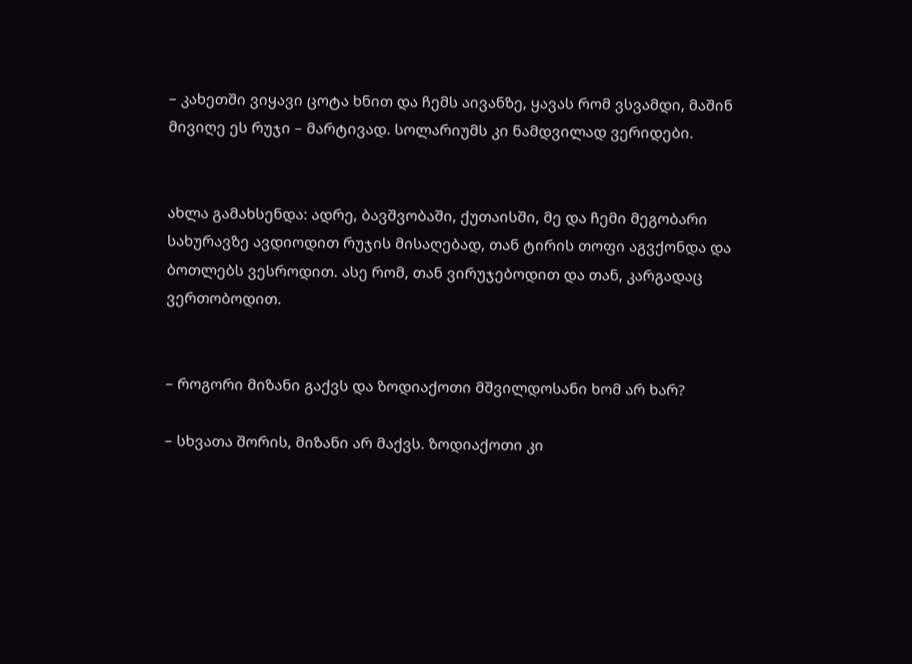– კახეთში ვიყავი ცოტა ხნით და ჩემს აივანზე, ყავას რომ ვსვამდი, მაშინ მივიღე ეს რუჯი – მარტივად. სოლარიუმს კი ნამდვილად ვერიდები.


ახლა გამახსენდა: ადრე, ბავშვობაში, ქუთაისში, მე და ჩემი მეგობარი სახურავზე ავდიოდით რუჯის მისაღებად, თან ტირის თოფი აგვქონდა და ბოთლებს ვესროდით. ასე რომ, თან ვირუჯებოდით და თან, კარგადაც ვერთობოდით.


– როგორი მიზანი გაქვს და ზოდიაქოთი მშვილდოსანი ხომ არ ხარ?

– სხვათა შორის, მიზანი არ მაქვს. ზოდიაქოთი კი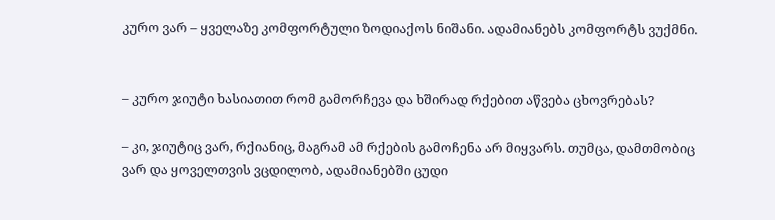კურო ვარ – ყველაზე კომფორტული ზოდიაქოს ნიშანი. ადამიანებს კომფორტს ვუქმნი.


– კურო ჯიუტი ხასიათით რომ გამორჩევა და ხშირად რქებით აწვება ცხოვრებას?

– კი, ჯიუტიც ვარ, რქიანიც, მაგრამ ამ რქების გამოჩენა არ მიყვარს. თუმცა, დამთმობიც ვარ და ყოველთვის ვცდილობ, ადამიანებში ცუდი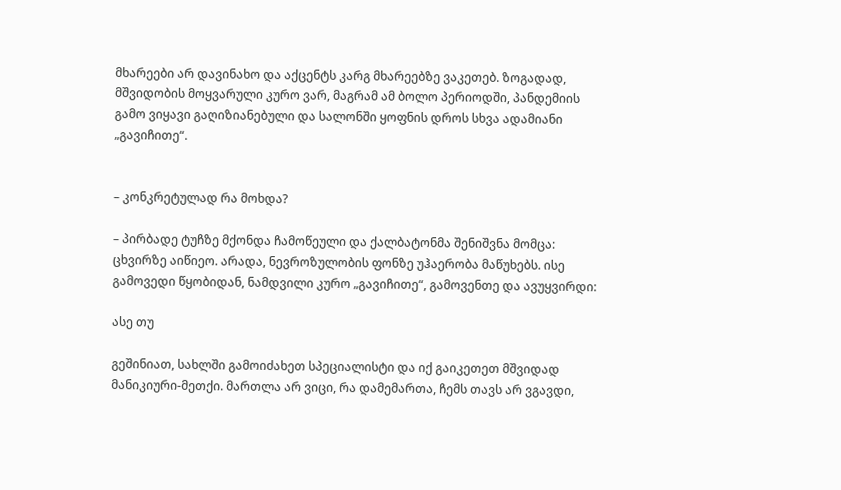მხარეები არ დავინახო და აქცენტს კარგ მხარეებზე ვაკეთებ. ზოგადად, მშვიდობის მოყვარული კურო ვარ, მაგრამ ამ ბოლო პერიოდში, პანდემიის გამო ვიყავი გაღიზიანებული და სალონში ყოფნის დროს სხვა ადამიანი „გავიჩითე“.


– კონკრეტულად რა მოხდა?

– პირბადე ტუჩზე მქონდა ჩამოწეული და ქალბატონმა შენიშვნა მომცა: ცხვირზე აიწიეო. არადა, ნევროზულობის ფონზე უჰაერობა მაწუხებს. ისე გამოვედი წყობიდან, ნამდვილი კურო „გავიჩითე“, გამოვენთე და ავუყვირდი:

ასე თუ

გეშინიათ, სახლში გამოიძახეთ სპეციალისტი და იქ გაიკეთეთ მშვიდად მანიკიური-მეთქი. მართლა არ ვიცი, რა დამემართა, ჩემს თავს არ ვგავდი,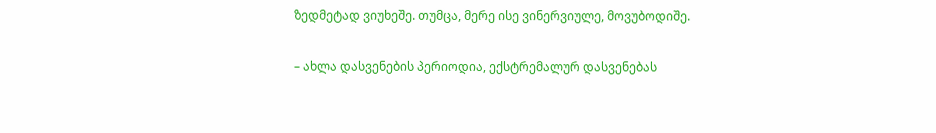ზედმეტად ვიუხეშე. თუმცა, მერე ისე ვინერვიულე, მოვუბოდიშე.


– ახლა დასვენების პერიოდია, ექსტრემალურ დასვენებას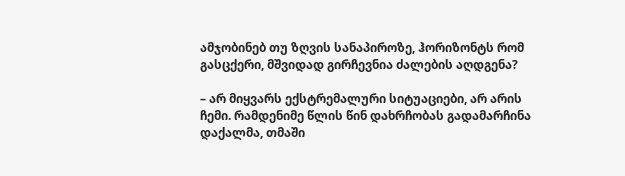ამჯობინებ თუ ზღვის სანაპიროზე, ჰორიზონტს რომ გასცქერი, მშვიდად გირჩევნია ძალების აღდგენა?

– არ მიყვარს ექსტრემალური სიტუაციები, არ არის ჩემი. რამდენიმე წლის წინ დახრჩობას გადამარჩინა დაქალმა, თმაში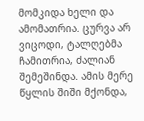მომკიდა ხელი და ამომათრია. ცურვა არ ვიცოდი, ტალღებმა ჩამითრია, ძალიან შემეშინდა. ამის მერე წყლის შიში მქონდა,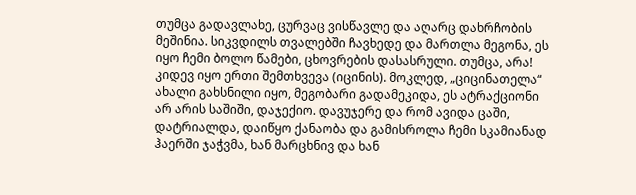თუმცა გადავლახე, ცურვაც ვისწავლე და აღარც დახრჩობის მეშინია. სიკვდილს თვალებში ჩავხედე და მართლა მეგონა, ეს იყო ჩემი ბოლო წამები, ცხოვრების დასასრული. თუმცა, არა! კიდევ იყო ერთი შემთხვევა (იცინის). მოკლედ, „ციცინათელა“ ახალი გახსნილი იყო, მეგობარი გადამეკიდა, ეს ატრაქციონი არ არის საშიში, დაჯექიო. დავუჯერე და რომ ავიდა ცაში, დატრიალდა, დაიწყო ქანაობა და გამისროლა ჩემი სკამიანად ჰაერში ჯაჭვმა, ხან მარცხნივ და ხან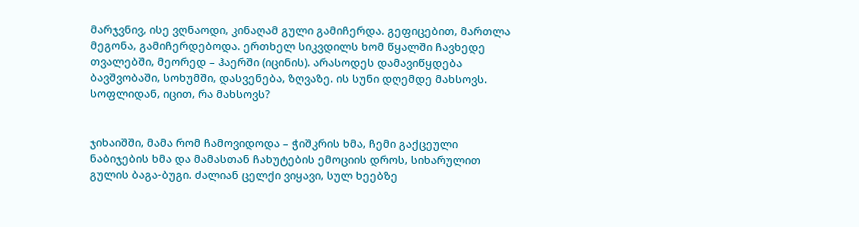მარჯვნივ, ისე ვღნაოდი, კინაღამ გული გამიჩერდა. გეფიცებით, მართლა მეგონა, გამიჩერდებოდა. ერთხელ სიკვდილს ხომ წყალში ჩავხედე თვალებში, მეორედ – ჰაერში (იცინის). არასოდეს დამავიწყდება ბავშვობაში, სოხუმში, დასვენება, ზღვაზე. ის სუნი დღემდე მახსოვს. სოფლიდან, იცით, რა მახსოვს?


ჯიხაიშში, მამა რომ ჩამოვიდოდა – ჭიშკრის ხმა, ჩემი გაქცეული ნაბიჯების ხმა და მამასთან ჩახუტების ემოციის დროს, სიხარულით გულის ბაგა-ბუგი. ძალიან ცელქი ვიყავი, სულ ხეებზე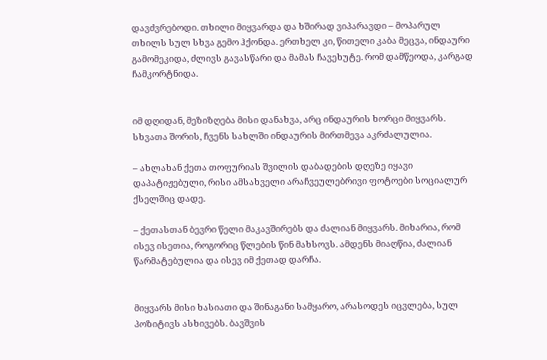დავძვრებოდი. თხილი მიყვარდა და ხშირად ვიპარავდი – მოპარულ თხილს სულ სხვა გემო ჰქონდა. ერთხელ კი, წითელი კაბა მეცვა, ინდაური გამომეკიდა, ძლივს გავასწარი და მამას ჩავეხუტე. რომ დამწეოდა, კარგად ჩამკორტნიდა.


იმ დღიდან, მეზიზღება მისი დანახვა, არც ინდაურის ხორცი მიყვარს. სხვათა შორის, ჩვენს სახლში ინდაურის მირთმევა აკრძალულია.

– ახლახან ქეთა თოფურიას შვილის დაბადების დღეზე იყავი დაპატიჟებული, რისი ამსახველი არაჩვეულებრივი ფოტოები სოციალურ ქსელშიც დადე.

– ქეთასთან ბევრი წელი მაკავშირებს და ძალიან მიყვარს. მიხარია, რომ ისევ ისეთია, როგორიც წლების წინ მახსოვს. ამდენს მიაღწია, ძალიან წარმატებულია და ისევ იმ ქეთად დარჩა.


მიყვარს მისი ხასიათი და შინაგანი სამყარო, არასოდეს იცვლება, სულ პოზიტივს ასხივებს. ბავშვის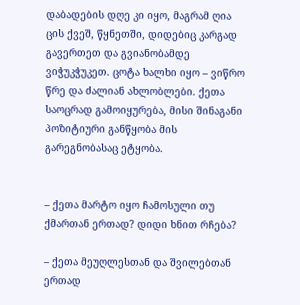დაბადების დღე კი იყო, მაგრამ ღია ცის ქვეშ, წყნეთში, დიდებიც კარგად გავერთეთ და გვიანობამდე ვიჭუკჭუკეთ. ცოტა ხალხი იყო – ვიწრო წრე და ძალიან ახლობლები. ქეთა საოცრად გამოიყურება, მისი შინაგანი პოზიტიური განწყობა მის გარეგნობასაც ეტყობა.


– ქეთა მარტო იყო ჩამოსული თუ ქმართან ერთად? დიდი ხნით რჩება?

– ქეთა მეუღლესთან და შვილებთან ერთად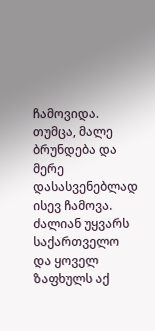ჩამოვიდა. თუმცა, მალე ბრუნდება და მერე დასასვენებლად ისევ ჩამოვა. ძალიან უყვარს საქართველო და ყოველ ზაფხულს აქ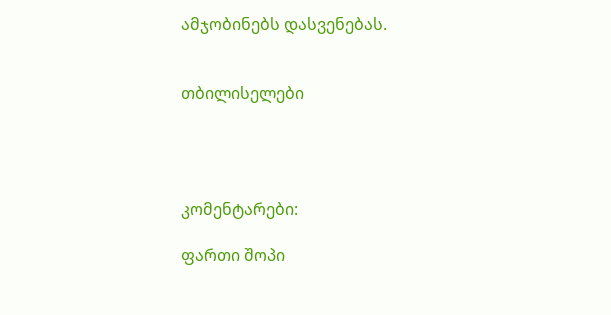ამჯობინებს დასვენებას.


თბილისელები




კომენტარები:

ფართი შოპი